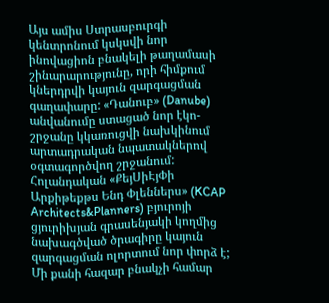Այս ամիս Ստրասբուրգի կենտրոնում կսկսվի նոր ինովացիոն բնակելի թաղամասի շինարարությունը, որի հիմքում կներդրվի կայուն զարգացման գաղափարը: «Դանուբ» (Danube) անվանումը ստացած նոր էկո-շրջանը կկառուցվի նախկինում արտադրական նպատակներով օգտագործվող շրջանում: Հոլանդական «ՔեյՍիԷյՓի Արքիթեքթս Ենդ Փլեններս» (KCAP Architects&Planners) բյուրոյի ցյուրիխյան գրասենյակի կողմից նախագծված ծրագիրը կայուն զարգացման ոլորտում նոր փորձ է; Մի քանի հազար բնակչի համար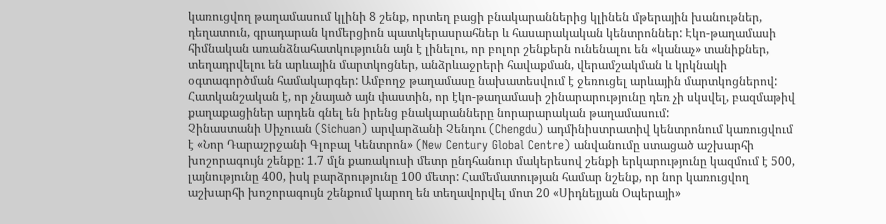կառուցվող թաղամասում կլինի 8 շենք, որտեղ բացի բնակարաններից կլինեն մթերային խանութներ, դեղատուն, գրադարան կոմերցիոն պատկերասրահներ և հասարակական կենտրոններ: Էկո-թաղամասի հիմնական առանձնահատկությունն այն է լինելու, որ բոլոր շենքերն ունենալու են «կանաչ» տանիքներ, տեղադրվելու են արևային մարտկոցներ, անձրևաջրերի հավաքման, վերամշակման և կրկնակի օգտագործման համակարգեր: Ամբողջ թաղամասը նախատեսվում է ջեռուցել արևային մարտկոցներով: Հատկանշական է, որ չնայած այն փաստին, որ էկո-թաղամասի շինարարությունը դեռ չի սկսվել, բազմաթիվ քաղաքացիներ արդեն գնել են իրենց բնակարանները նորարարական թաղամասում:
Չինաստանի Սիչուան (Sichuan) արվարձանի Չենդու (Chengdu) ադմինիստրատիվ կենտրոնում կառուցվում է «Նոր Դարաշրջանի Գլոբալ Կենտրոն» (New Century Global Centre) անվանումը ստացած աշխարհի խոշորագույն շենքը: 1.7 մլն քառակուսի մետր ընդհանուր մակերեսով շենքի երկարությունը կազմում է 500, լայնությունը 400, իսկ բարձրությունը 100 մետր: Համեմատության համար նշենք, որ նոր կառուցվող աշխարհի խոշորագույն շենքում կարող են տեղավորվել մոտ 20 «Սիդնեյյան Օպերայի»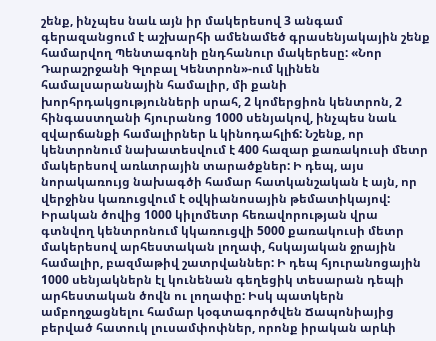շենք, ինչպես նաև այն իր մակերեսով 3 անգամ գերազանցում է աշխարհի ամենամեծ գրասենյակային շենք համարվող Պենտագոնի ընդհանուր մակերեսը: «Նոր Դարաշրջանի Գլոբալ Կենտրոն»-ում կլինեն համալսարանային համալիր, մի քանի խորհրդակցությունների սրահ, 2 կոմերցիոն կենտրոն, 2 հինգաստղանի հյուրանոց 1000 սենյակով, ինչպես նաև զվարճանքի համալիրներ և կինոդահլիճ: Նշենք, որ կենտրոնում նախատեսվում է 400 հազար քառակուսի մետր մակերեսով առևտրային տարածքներ: Ի դեպ, այս նորակառույց նախագծի համար հատկանշական է այն, որ վերջինս կառուցվում է օվկիանոսային թեմատիկայով: Իրական ծովից 1000 կիլոմետր հեռավորության վրա գտնվող կենտրոնում կկառուցվի 5000 քառակուսի մետր մակերեսով արհեստական լողափ, հսկայական ջրային համալիր, բազմաթիվ շատրվաններ: Ի դեպ հյուրանոցային 1000 սենյակներն էլ կունենան գեղեցիկ տեսարան դեպի արհեստական ծովն ու լողափը: Իսկ պատկերն ամբողջացնելու համար կօգտագործվեն Ճապոնիայից բերված հատուկ լուսամփոփներ, որոնք իրական արևի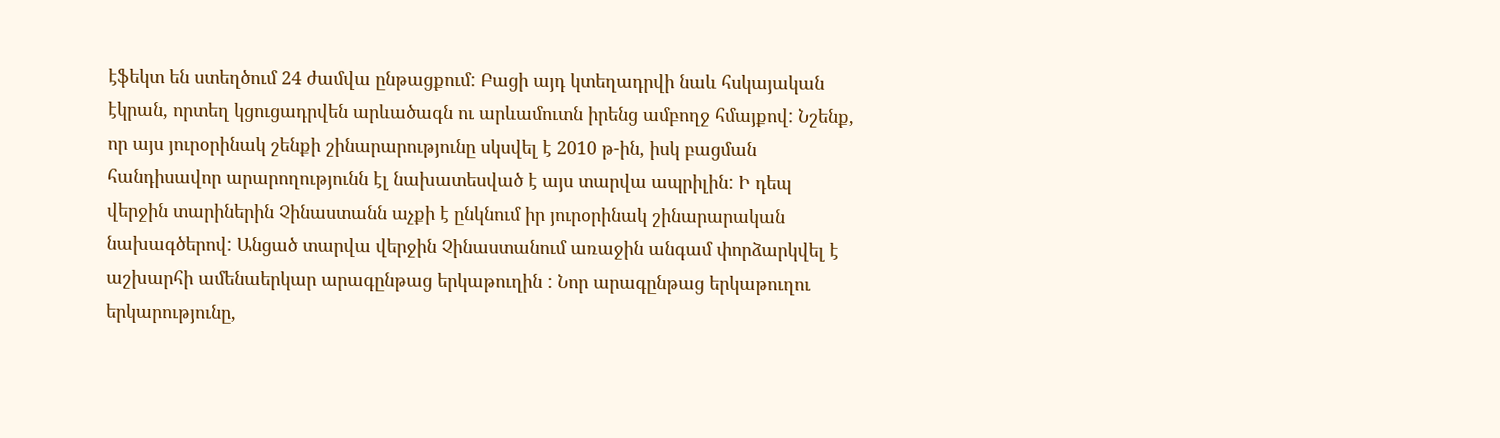էֆեկտ են ստեղծում 24 ժամվա ընթացքում: Բացի այդ կտեղադրվի նաև հսկայական էկրան, որտեղ կցուցադրվեն արևածագն ու արևամուտն իրենց ամբողջ հմայքով: Նշենք, որ այս յուրօրինակ շենքի շինարարությունը սկսվել է 2010 թ-ին, իսկ բացման հանդիսավոր արարողությունն էլ նախատեսված է այս տարվա ապրիլին: Ի դեպ վերջին տարիներին Չինաստանն աչքի է ընկնում իր յուրօրինակ շինարարական նախագծերով: Անցած տարվա վերջին Չինաստանում առաջին անգամ փորձարկվել է աշխարհի ամենաերկար արագընթաց երկաթուղին : Նոր արագընթաց երկաթուղու երկարությունը,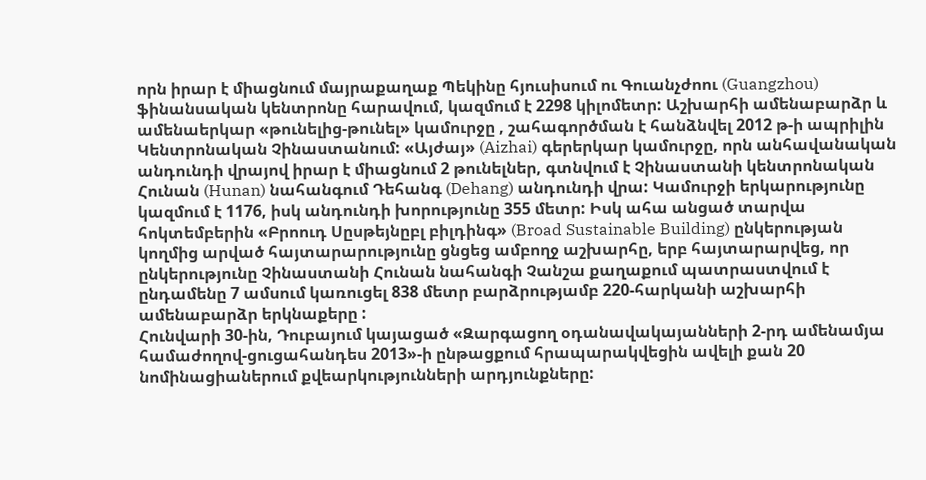որն իրար է միացնում մայրաքաղաք Պեկինը հյուսիսում ու Գուանչժոու (Guangzhou) ֆինանսական կենտրոնը հարավում, կազմում է 2298 կիլոմետր: Աշխարհի ամենաբարձր և ամենաերկար «թունելից-թունել» կամուրջը , շահագործման է հանձնվել 2012 թ-ի ապրիլին Կենտրոնական Չինաստանում: «Այժայ» (Aizhai) գերերկար կամուրջը, որն անհավանական անդունդի վրայով իրար է միացնում 2 թունելներ, գտնվում է Չինաստանի կենտրոնական Հունան (Hunan) նահանգում Դեհանգ (Dehang) անդունդի վրա: Կամուրջի երկարությունը կազմում է 1176, իսկ անդունդի խորությունը 355 մետր: Իսկ ահա անցած տարվա հոկտեմբերին «Բրոուդ Սըսթեյնըբլ բիլդինգ» (Broad Sustainable Building) ընկերության կողմից արված հայտարարությունը ցնցեց ամբողջ աշխարհը, երբ հայտարարվեց, որ ընկերությունը Չինաստանի Հունան նահանգի Չանշա քաղաքում պատրաստվում է ընդամենը 7 ամսում կառուցել 838 մետր բարձրությամբ 220-հարկանի աշխարհի ամենաբարձր երկնաքերը :
Հունվարի 30-ին, Դուբայում կայացած «Զարգացող օդանավակայանների 2-րդ ամենամյա համաժողով-ցուցահանդես 2013»-ի ընթացքում հրապարակվեցին ավելի քան 20 նոմինացիաներում քվեարկությունների արդյունքները: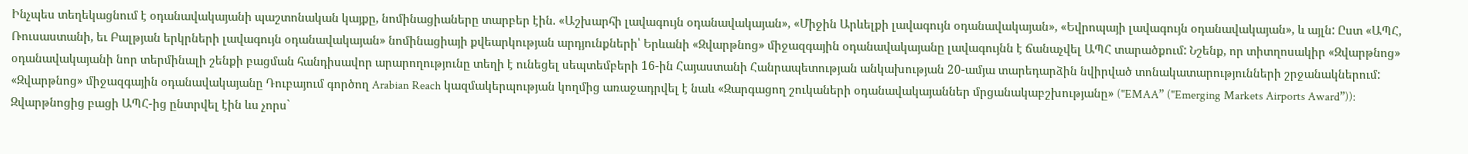Ինչպես տեղեկացնում է օդանավակայանի պաշտոնական կայքը, նոմինացիաները տարբեր էին. «Աշխարհի լավագույն օդանավակայան», «Միջին Արևելքի լավագույն օդանավակայան», «Եվրոպայի լավագույն օդանավակայան», և այլն: Ըստ «ԱՊՀ, Ռուսաստանի, եւ Բալթյան երկրների լավագույն օդանավակայան» նոմինացիայի քվեարկության արդյունքների՝ Երևանի «Զվարթնոց» միջազգային օդանավակայանը լավագույնն է ճանաչվել ԱՊՀ տարածքում: Նշենք, որ տիտղոսակիր «Զվարթնոց» օդանավակայանի նոր տերմինալի շենքի բացման հանդիսավոր արարողությունը տեղի է ունեցել սեպտեմբերի 16-ին Հայաստանի Հանրապետության անկախության 20-ամյա տարեդարձին նվիրված տոնակատարությունների շրջանակներում: «Զվարթնոց» միջազգային օդանավակայանը Դուբայում գործող Arabian Reach կազմակերպության կողմից առաջադրվել է նաև «Զարգացող շուկաների օդանավակայաններ մրցանակաբշխությանը» ("EMAA” ("Emerging Markets Airports Award”)): Զվարթնոցից բացի ԱՊՀ-ից ընտրվել էին ևս չորս`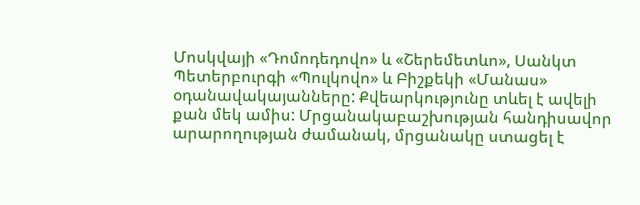Մոսկվայի «Դոմոդեդովո» և «Շերեմետևո», Սանկտ Պետերբուրգի «Պուլկովո» և Բիշքեկի «Մանաս» օդանավակայանները: Քվեարկությունը տևել է ավելի քան մեկ ամիս: Մրցանակաբաշխության հանդիսավոր արարողության ժամանակ, մրցանակը ստացել է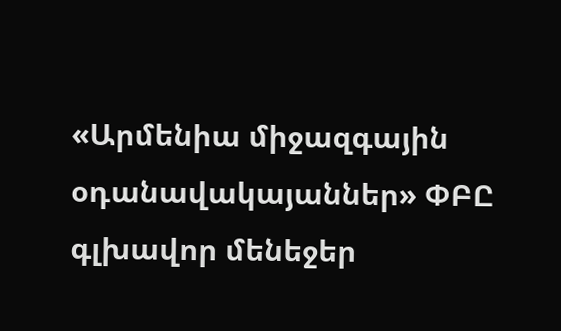«Արմենիա միջազգային օդանավակայաններ» ՓԲԸ գլխավոր մենեջեր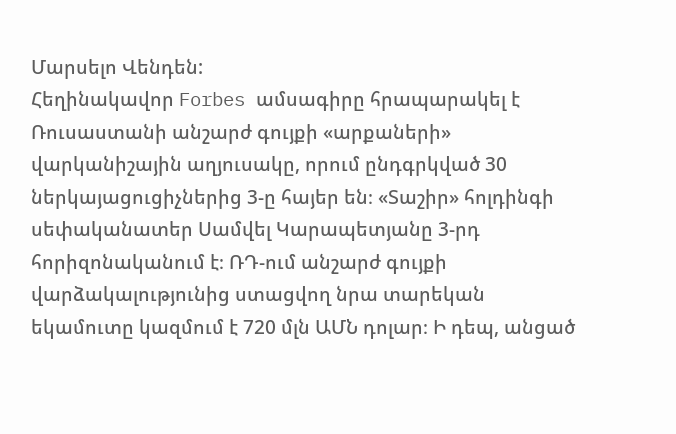Մարսելո Վենդեն:
Հեղինակավոր Forbes ամսագիրը հրապարակել է Ռուսաստանի անշարժ գույքի «արքաների» վարկանիշային աղյուսակը, որում ընդգրկված 30 ներկայացուցիչներից 3-ը հայեր են։ «Տաշիր» հոլդինգի սեփականատեր Սամվել Կարապետյանը 3-րդ հորիզոնականում է։ ՌԴ-ում անշարժ գույքի վարձակալությունից ստացվող նրա տարեկան եկամուտը կազմում է 720 մլն ԱՄՆ դոլար։ Ի դեպ, անցած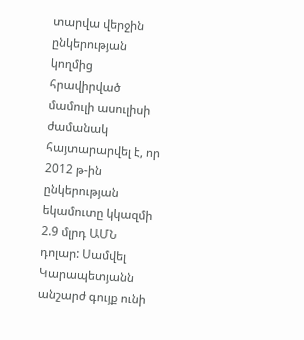տարվա վերջին ընկերության կողմից հրավիրված մամուլի ասուլիսի ժամանակ հայտարարվել է, որ 2012 թ-ին ընկերության եկամուտը կկազմի 2.9 մլրդ ԱՄՆ դոլար: Սամվել Կարապետյանն անշարժ գույք ունի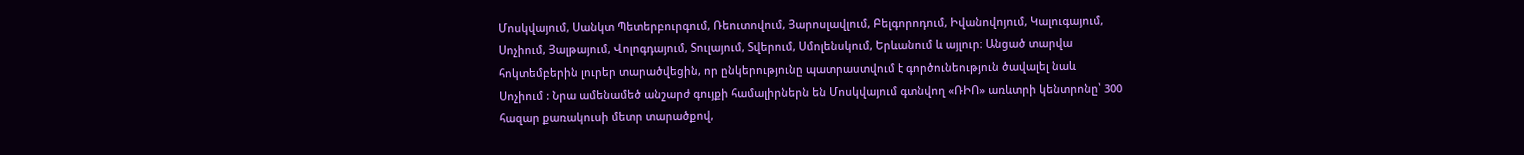Մոսկվայում, Սանկտ Պետերբուրգում, Ռեուտովում, Յարոսլավլում, Բելգորոդում, Իվանովոյում, Կալուգայում, Սոչիում, Յալթայում, Վոլոգդայում, Տուլայում, Տվերում, Սմոլենսկում, Երևանում և այլուր։ Անցած տարվա հոկտեմբերին լուրեր տարածվեցին, որ ընկերությունը պատրաստվում է գործունեություն ծավալել նաև Սոչիում : Նրա ամենամեծ անշարժ գույքի համալիրներն են Մոսկվայում գտնվող «ՌԻՈ» առևտրի կենտրոնը՝ 300 հազար քառակուսի մետր տարածքով,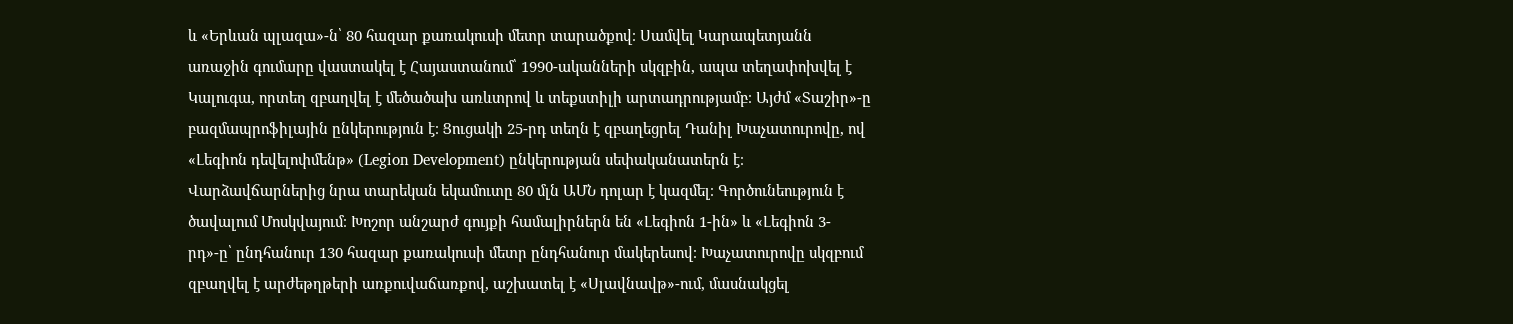և «Երևան պլազա»-ն՝ 80 հազար քառակուսի մետր տարածքով։ Սամվել Կարապետյանն առաջին գումարը վաստակել է Հայաստանում՝ 1990-ականների սկզբին, ապա տեղափոխվել է Կալուգա, որտեղ զբաղվել է մեծածախ առևտրով և տեքստիլի արտադրությամբ։ Այժմ «Տաշիր»-ը բազմապրոֆիլային ընկերություն է։ Ցուցակի 25-րդ տեղն է զբաղեցրել Դանիլ Խաչատուրովը, ով «Լեգիոն դեվելոփմենթ» (Legion Development) ընկերության սեփականատերն է։ Վարձավճարներից նրա տարեկան եկամուտը 80 մլն ԱՄՆ դոլար է կազմել։ Գործունեություն է ծավալում Մոսկվայում։ Խոշոր անշարժ գույքի համալիրներն են «Լեգիոն 1-ին» և «Լեգիոն 3-րդ»-ը՝ ընդհանուր 130 հազար քառակուսի մետր ընդհանուր մակերեսով։ Խաչատուրովը սկզբում զբաղվել է արժեթղթերի առքուվաճառքով, աշխատել է «Սլավնավթ»-ում, մասնակցել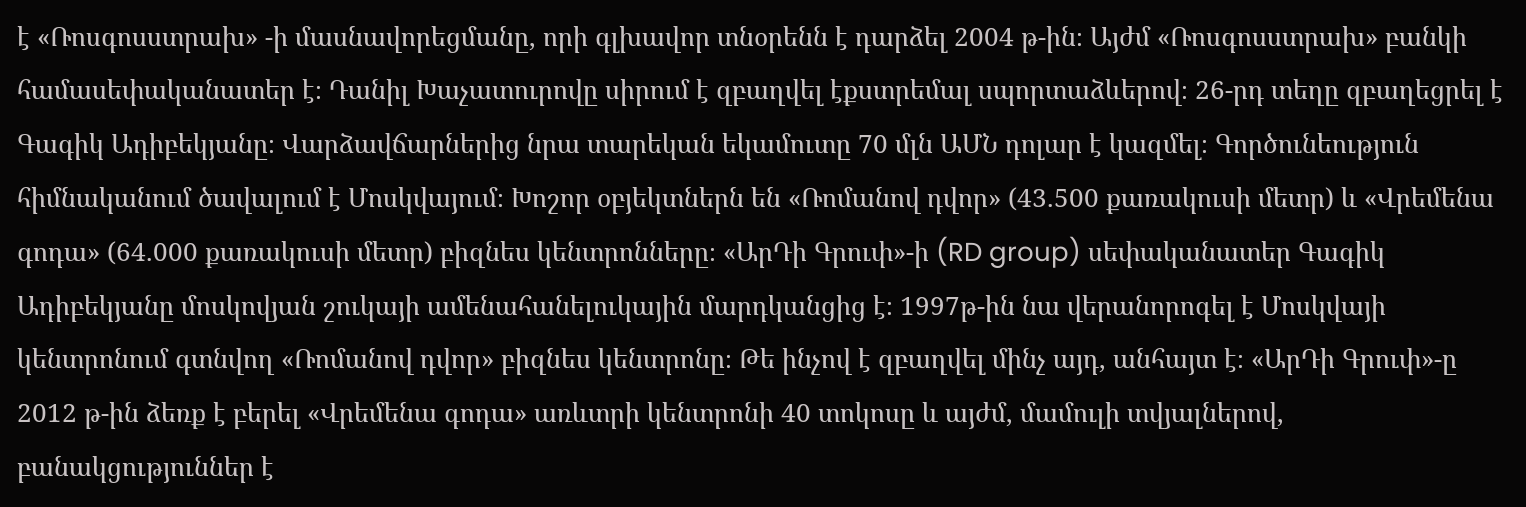է «Ռոսգոսստրախ» -ի մասնավորեցմանը, որի գլխավոր տնօրենն է դարձել 2004 թ-ին։ Այժմ «Ռոսգոսստրախ» բանկի համասեփականատեր է։ Դանիլ Խաչատուրովը սիրում է զբաղվել էքստրեմալ սպորտաձևերով։ 26-րդ տեղը զբաղեցրել է Գագիկ Ադիբեկյանը։ Վարձավճարներից նրա տարեկան եկամուտը 70 մլն ԱՄՆ դոլար է կազմել։ Գործունեություն հիմնականում ծավալում է Մոսկվայում։ Խոշոր օբյեկտներն են «Ռոմանով դվոր» (43.500 քառակուսի մետր) և «Վրեմենա գոդա» (64.000 քառակուսի մետր) բիզնես կենտրոնները։ «ԱրԴի Գրուփ»-ի (RD group) սեփականատեր Գագիկ Ադիբեկյանը մոսկովյան շուկայի ամենահանելուկային մարդկանցից է։ 1997թ-ին նա վերանորոգել է Մոսկվայի կենտրոնում գտնվող «Ռոմանով դվոր» բիզնես կենտրոնը։ Թե ինչով է զբաղվել մինչ այդ, անհայտ է։ «ԱրԴի Գրուփ»-ը 2012 թ-ին ձեռք է բերել «Վրեմենա գոդա» առևտրի կենտրոնի 40 տոկոսը և այժմ, մամուլի տվյալներով, բանակցություններ է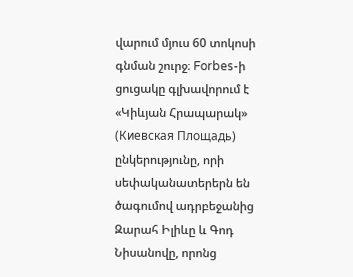վարում մյուս 60 տոկոսի գնման շուրջ։ Forbes-ի ցուցակը գլխավորում է «Կիևյան Հրապարակ» (Киевская Площадь) ընկերությունը, որի սեփականատերերն են ծագումով ադրբեջանից Զարահ Իլիևը և Գոդ Նիսանովը, որոնց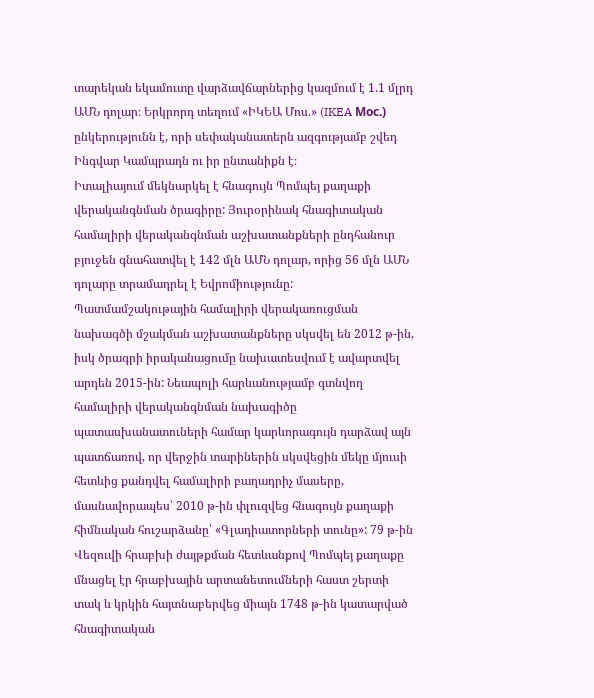տարեկան եկամուտը վարձավճարներից կազմում է 1.1 մլրդ ԱՄՆ դոլար։ Երկրորդ տեղում «ԻԿԵԱ Մոս.» (IKEA Мос.) ընկերությունն է, որի սեփականատերն ազգությամբ շվեդ Ինգվար Կամպրադն ու իր ընտանիքն է։
Իտալիայում մեկնարկել է հնագույն Պոմպեյ քաղաքի վերականգնման ծրագիրը: Յուրօրինակ հնագիտական համալիրի վերականգնման աշխատանքների ընդհանուր բյուջեն գնահատվել է 142 մլն ԱՄՆ դոլար, որից 56 մլն ԱՄՆ դոլարը տրամադրել է Եվրոմիությունը: Պատմամշակութային համալիրի վերակառուցման նախագծի մշակման աշխատանքները սկսվել են 2012 թ-ին, իսկ ծրագրի իրականացումը նախատեսվում է ավարտվել արդեն 2015-ին: Նեապոլի հարևանությամբ գտնվող համալիրի վերականգնման նախագիծը պատասխանատուների համար կարևորագույն դարձավ այն պատճառով, որ վերջին տարիներին սկսվեցին մեկը մյուսի հետևից քանդվել համալիրի բաղադրիչ մասերը, մասնավորապես՝ 2010 թ-ին փլուզվեց հնագույն քաղաքի հիմնական հուշարձանը՝ «Գլադիատորների տունը»: 79 թ-ին Վեզուվի հրաբխի ժայթքման հետևանքով Պոմպեյ քաղաքը մնացել էր հրաբխային արտանետումների հաստ շերտի տակ և կրկին հայտնաբերվեց միայն 1748 թ-ին կատարված հնագիտական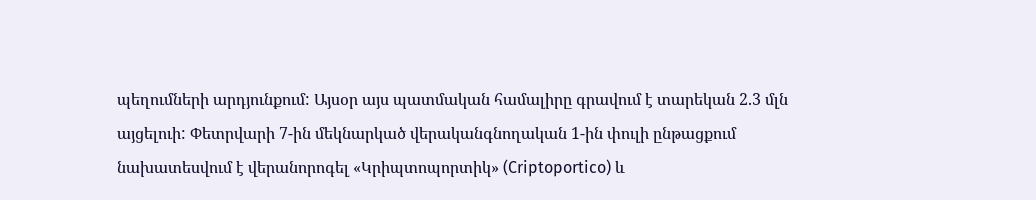պեղումների արդյունքում: Այսօր այս պատմական համալիրը գրավում է տարեկան 2.3 մլն այցելուի: Փետրվարի 7-ին մեկնարկած վերականգնողական 1-ին փուլի ընթացքում նախատեսվում է վերանորոգել «Կրիպտոպորտիկ» (Criptoportico) և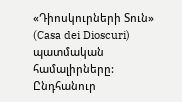«Դիոսկուրների Տուն» (Casa dei Dioscuri) պատմական համալիրները: Ընդհանուր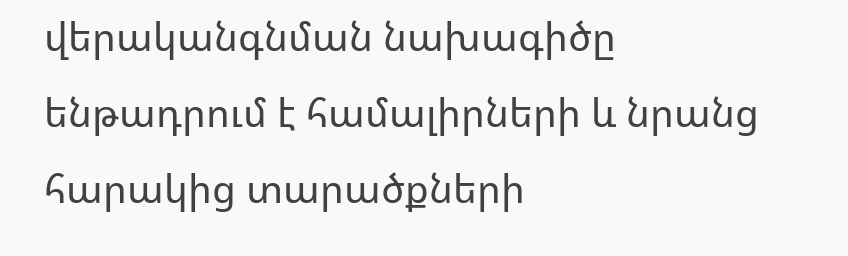վերականգնման նախագիծը ենթադրում է համալիրների և նրանց հարակից տարածքների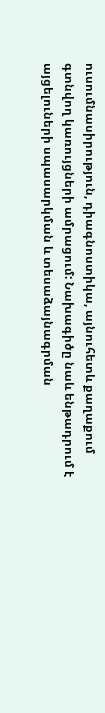ուսումնասիրություն, դիագնոստիկա, այնուհետև քաղաքում գտնվող կառույցների ամրացում: Նախագիծը նաև ենթադրում է այցելուների սպասարկման և տեսաձայնագրման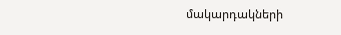մակարդակների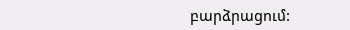բարձրացում: